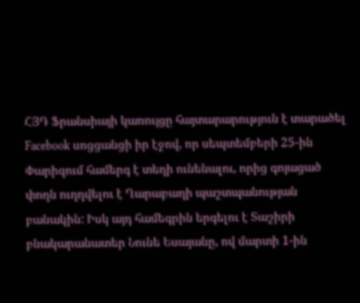ՀՅԴ Ֆրանսիայի կառույցը հայտարարություն է տարածել Facebook սոցցանցի իր էջով, որ սեպտեմբերի 25-ին Փարիզում համերգ է տեղի ունենալու, որից գոյացած փողն ուղղվելու է Ղարաբաղի պաշտպանության բանակին: Իսկ այդ համեգրին երգելու է Տաշիրի բնակարանատեր Նունե Եսայանը, ով մարտի 1-ին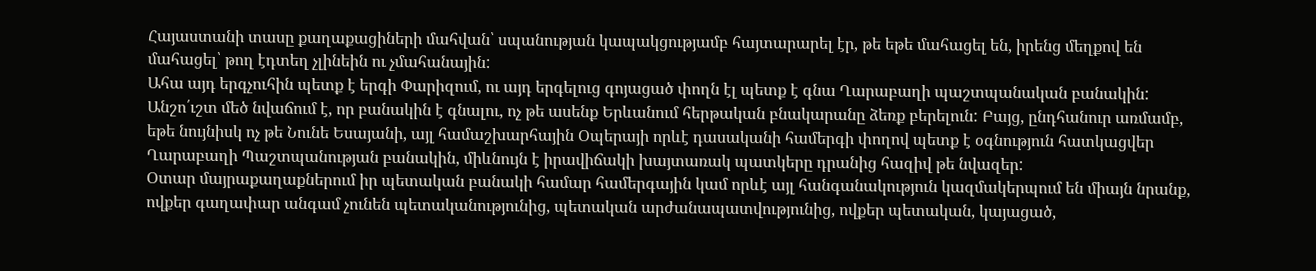Հայաստանի տասը քաղաքացիների մահվան՝ սպանության կապակցությամբ հայտարարել էր, թե եթե մահացել են, իրենց մեղքով են մահացել՝ թող էդտեղ չլինեին ու չմահանային:
Ահա այդ երգչուհին պետք է երգի Փարիզում, ու այդ երգելուց գոյացած փողն էլ պետք է գնա Ղարաբաղի պաշտպանական բանակին: Անշո՛ւշտ մեծ նվաճում է, որ բանակին է գնալու, ոչ թե ասենք Երևանում հերթական բնակարանը ձեռք բերելուն: Բայց, ընդհանուր առմամբ, եթե նույնիսկ ոչ թե Նունե Եսայանի, այլ համաշխարհային Օպերայի որևէ դասականի համերգի փողով պետք է օգնություն հատկացվեր Ղարաբաղի Պաշտպանության բանակին, միևնույն է իրավիճակի խայտառակ պատկերը դրանից հազիվ թե նվազեր:
Օտար մայրաքաղաքներում իր պետական բանակի համար համերգային կամ որևէ այլ հանգանակություն կազմակերպում են միայն նրանք, ովքեր գաղափար անգամ չունեն պետականությունից, պետական արժանապատվությունից, ովքեր պետական, կայացած,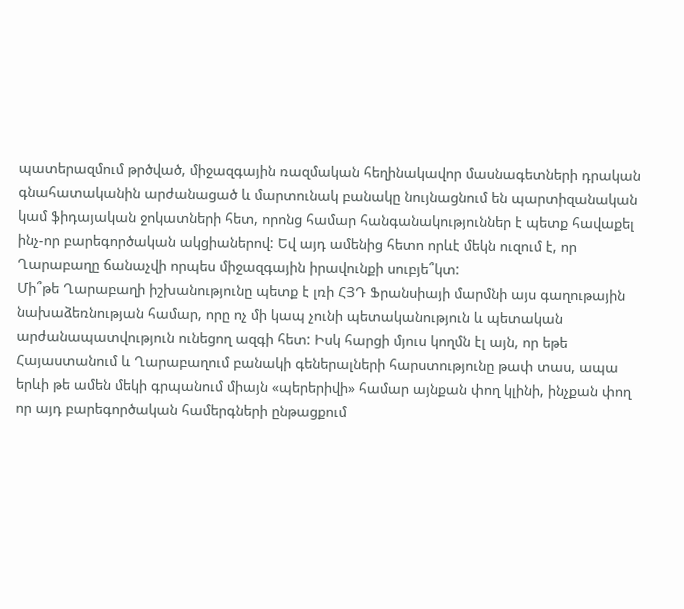պատերազմում թրծված, միջազգային ռազմական հեղինակավոր մասնագետների դրական գնահատականին արժանացած և մարտունակ բանակը նույնացնում են պարտիզանական կամ ֆիդայական ջոկատների հետ, որոնց համար հանգանակություններ է պետք հավաքել ինչ-որ բարեգործական ակցիաներով: Եվ այդ ամենից հետո որևէ մեկն ուզում է, որ Ղարաբաղը ճանաչվի որպես միջազգային իրավունքի սուբյե՞կտ:
Մի՞թե Ղարաբաղի իշխանությունը պետք է լռի ՀՅԴ Ֆրանսիայի մարմնի այս գաղութային նախաձեռնության համար, որը ոչ մի կապ չունի պետականություն և պետական արժանապատվություն ունեցող ազգի հետ: Իսկ հարցի մյուս կողմն էլ այն, որ եթե Հայաստանում և Ղարաբաղում բանակի գեներալների հարստությունը թափ տաս, ապա երևի թե ամեն մեկի գրպանում միայն «պերերիվի» համար այնքան փող կլինի, ինչքան փող որ այդ բարեգործական համերգների ընթացքում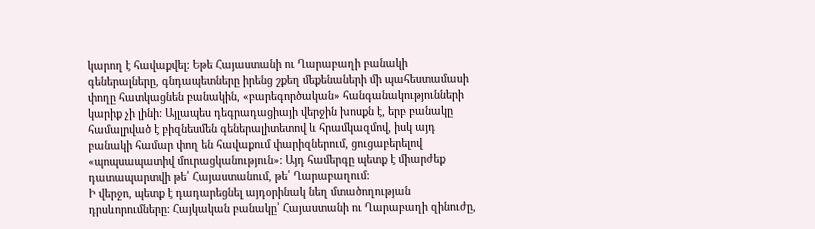կարող է հավաքվել: Եթե Հայաստանի ու Ղարաբաղի բանակի գեներալները, գնդապետները իրենց շքեղ մեքենաների մի պահեստամասի փողը հատկացնեն բանակին, «բարեգործական» հանգանակությունների կարիք չի լինի: Այլապես դեգրադացիայի վերջին խոսքն է, երբ բանակը համալրված է բիզնեսմեն գեներալիտետով և հրամկազմով, իսկ այդ բանակի համար փող են հավաքում փարիզներում, ցուցաբերելով «պոպսապատիվ մուրացկանություն»: Այդ համերգը պետք է միարժեք դատապարտվի թե՛ Հայաստանում, թե՛ Ղարաբաղում:
Ի վերջո, պետք է դադարեցնել այդօրինակ նեղ մտածողության դրսևորումները: Հայկական բանակը՝ Հայաստանի ու Ղարաբաղի զինուժը,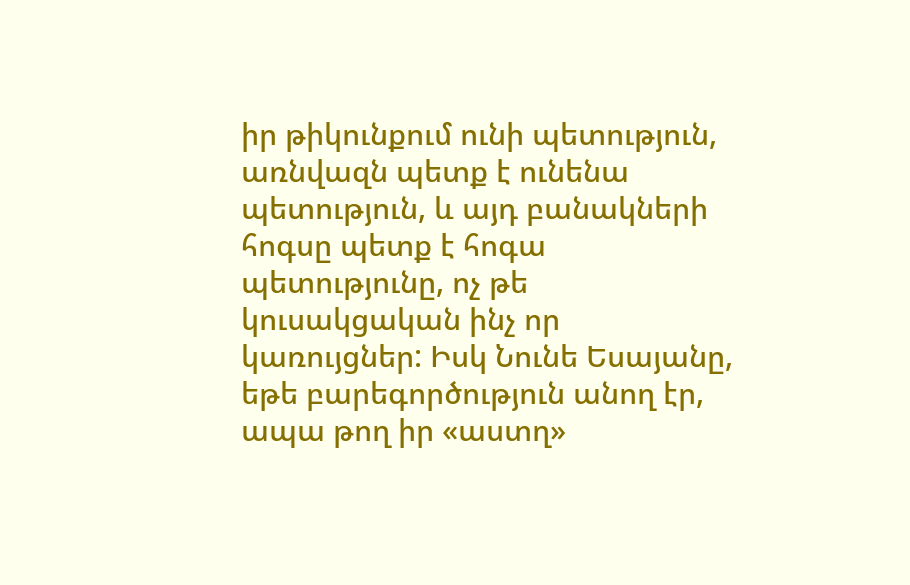իր թիկունքում ունի պետություն, առնվազն պետք է ունենա պետություն, և այդ բանակների հոգսը պետք է հոգա պետությունը, ոչ թե կուսակցական ինչ որ կառույցներ: Իսկ Նունե Եսայանը, եթե բարեգործություն անող էր, ապա թող իր «աստղ»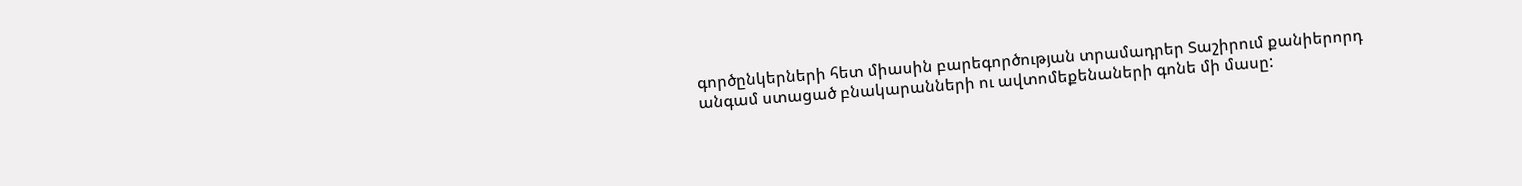գործընկերների հետ միասին բարեգործության տրամադրեր Տաշիրում քանիերորդ անգամ ստացած բնակարանների ու ավտոմեքենաների գոնե մի մասը: